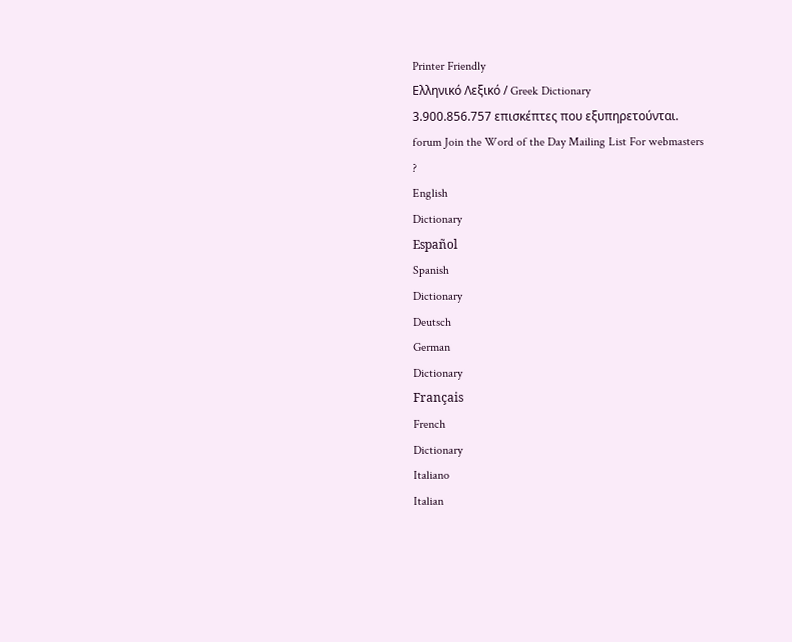Printer Friendly
Ελληνικό Λεξικό / Greek Dictionary
3.900.856.757 επισκέπτες που εξυπηρετούνται.
forum Join the Word of the Day Mailing List For webmasters
?
English
Dictionary
Español
Spanish
Dictionary
Deutsch
German
Dictionary
Français
French
Dictionary
Italiano
Italian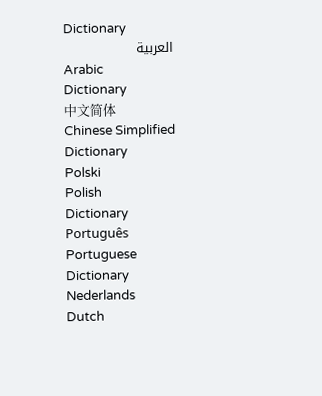Dictionary
العربية
Arabic
Dictionary
中文简体
Chinese Simplified
Dictionary
Polski
Polish
Dictionary
Português
Portuguese
Dictionary
Nederlands
Dutch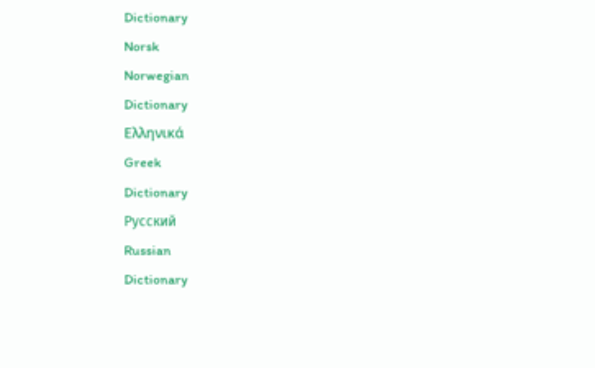Dictionary
Norsk
Norwegian
Dictionary
Ελληνικά
Greek
Dictionary
Русский
Russian
Dictionary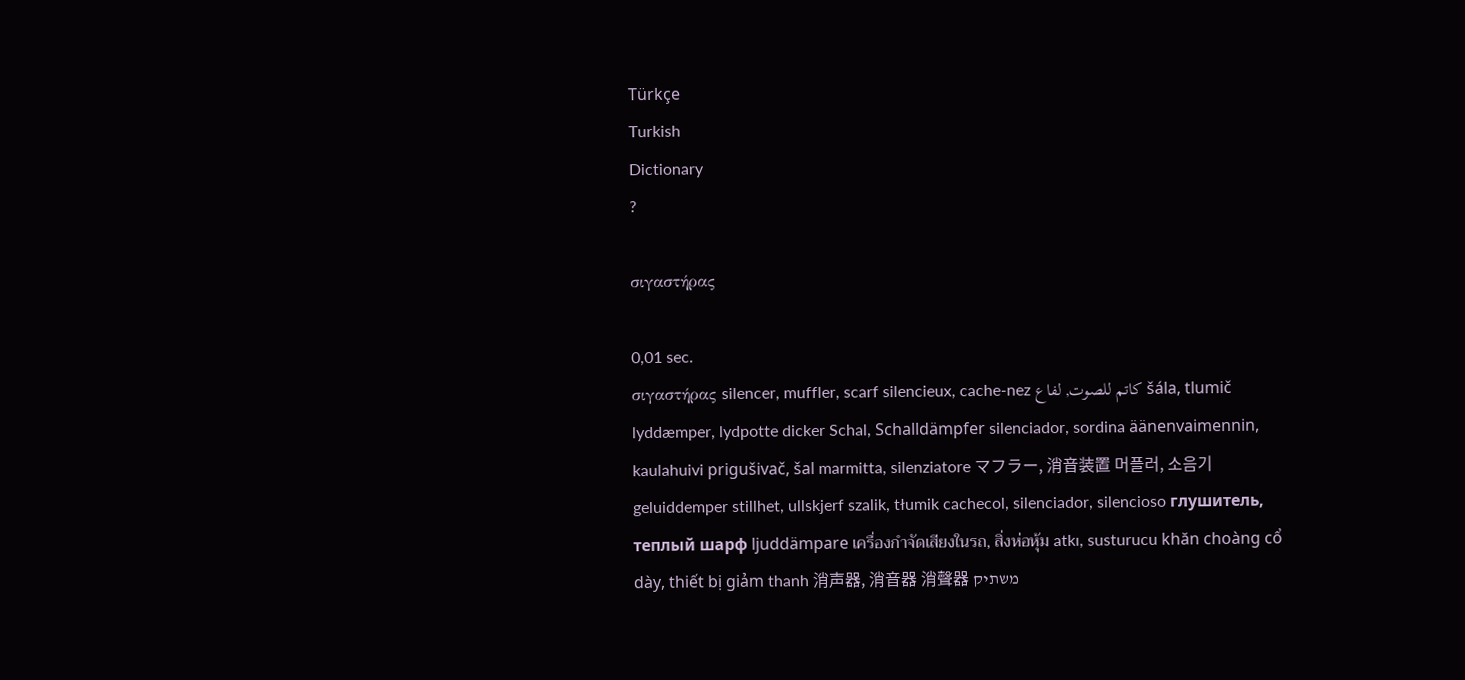Türkçe
Turkish
Dictionary
?

σιγαστήρας

0,01 sec.
σιγαστήρας silencer, muffler, scarf silencieux, cache-nez كاتم للصوت, لفاع šála, tlumič lyddæmper, lydpotte dicker Schal, Schalldämpfer silenciador, sordina äänenvaimennin, kaulahuivi prigušivač, šal marmitta, silenziatore マフラー, 消音装置 머플러, 소음기 geluiddemper stillhet, ullskjerf szalik, tłumik cachecol, silenciador, silencioso глушитель, теплый шарф ljuddämpare เครื่องกำจัดเสียงในรถ, สิ่งห่อหุ้ม atkı, susturucu khăn choàng cổ dày, thiết bị giảm thanh 消声器, 消音器 消聲器 משתיק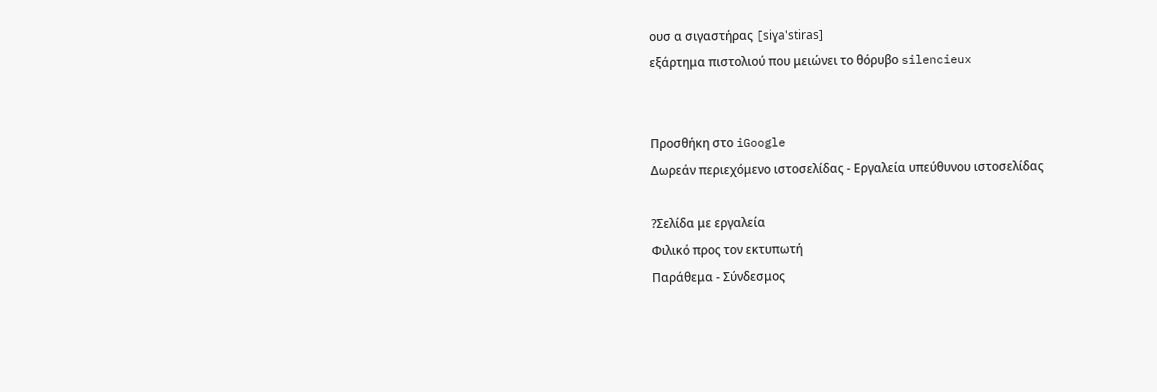ουσ α σιγαστήρας [siɣa'stiras]
εξάρτημα πιστολιού που μειώνει το θόρυβο silencieux


Προσθήκη στο iGoogle
Δωρεάν περιεχόμενο ιστοσελίδας - Εργαλεία υπεύθυνου ιστοσελίδας

?Σελίδα με εργαλεία
Φιλικό προς τον εκτυπωτή
Παράθεμα - Σύνδεσμος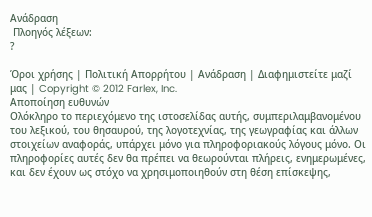Ανάδραση
 Πλοηγός λέξεων:
?

Όροι χρήσης | Πολιτική Απορρήτου | Ανάδραση | Διαφημιστείτε μαζί μας | Copyright © 2012 Farlex, Inc.
Αποποίηση ευθυνών
Ολόκληρο το περιεχόμενο της ιστοσελίδας αυτής, συμπεριλαμβανομένου του λεξικού, του θησαυρού, της λογοτεχνίας, της γεωγραφίας και άλλων στοιχείων αναφοράς, υπάρχει μόνο για πληροφοριακούς λόγους μόνο. Οι πληροφορίες αυτές δεν θα πρέπει να θεωρούνται πλήρεις, ενημερωμένες, και δεν έχουν ως στόχο να χρησιμοποιηθούν στη θέση επίσκεψης,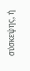σύσκεψης, ή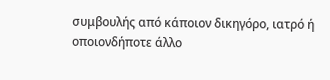συμβουλής από κάποιον δικηγόρο, ιατρό ή οποιονδήποτε άλλο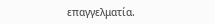επαγγελματία.